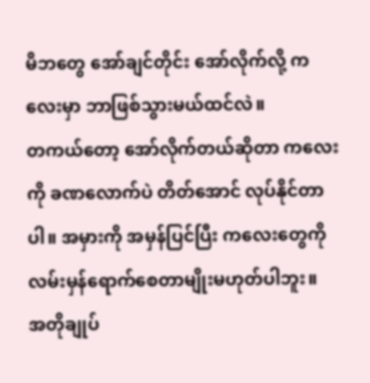မိဘတွေ အော်ချင်တိုင်း အော်လိုက်လို့ ကလေးမှာ ဘာဖြစ်သွားမယ်ထင်လဲ။
တကယ်တော့ အော်လိုက်တယ်ဆိုတာ ကလေးကို ခဏလောက်ပဲ တိတ်အောင် လုပ်နိုင်တာပါ။ အမှားကို အမှန်ပြင်ပြီး ကလေးတွေကို လမ်းမှန်ရောက်စေတာမျိုးမဟုတ်ပါဘူး။
အတိုချုပ်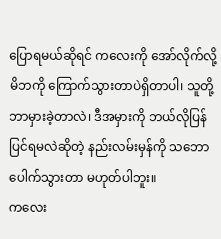ပြောရမယ်ဆိုရင် ကလေးကို အော်လိုက်လို့ မိဘကို ကြောက်သွားတာပဲရှိတာပါ၊ သူတို့ ဘာမှားခဲ့တာလဲ၊ ဒီအမှားကို ဘယ်လိုပြန်ပြင်ရမလဲဆိုတဲ့ နည်းလမ်းမှန်ကို သဘောပေါက်သွားတာ မဟုတ်ပါဘူး။
ကလေး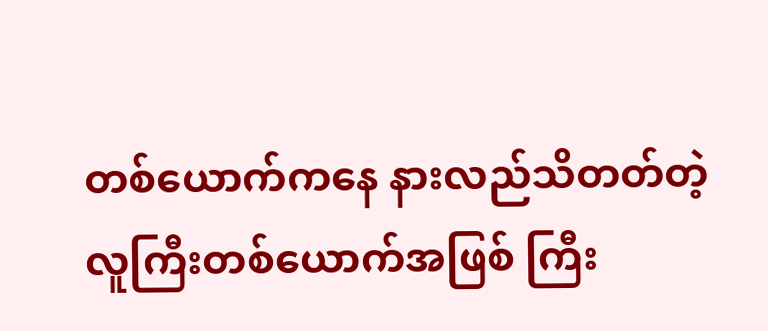တစ်ယောက်ကနေ နားလည်သိတတ်တဲ့ လူကြီးတစ်ယောက်အဖြစ် ကြီး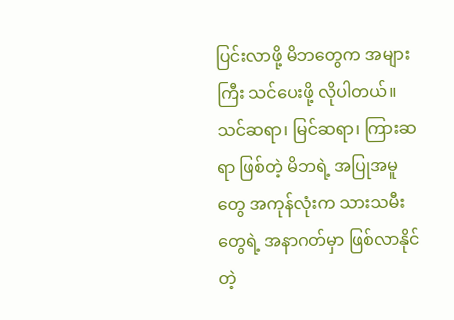ပြင်းလာဖို့ မိဘတွေက အများကြီး သင်ပေးဖို့ လိုပါတယ်။ သင်ဆရာ၊ မြင်ဆရာ၊ ကြားဆရာ ဖြစ်တဲ့ မိဘရဲ့ အပြုအမူတွေ အကုန်လုံးက သားသမီးတွေရဲ့ အနာဂတ်မှာ ဖြစ်လာနိုင်တဲ့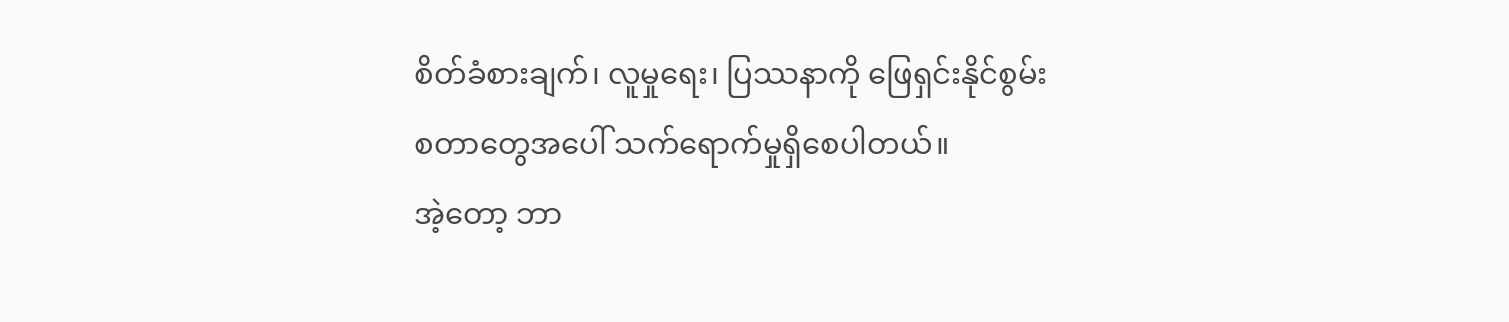စိတ်ခံစားချက်၊ လူမှုရေး၊ ပြဿနာကို ဖြေရှင်းနိုင်စွမ်း စတာတွေအပေါ် သက်ရောက်မှုရှိစေပါတယ်။
အဲ့တော့ ဘာ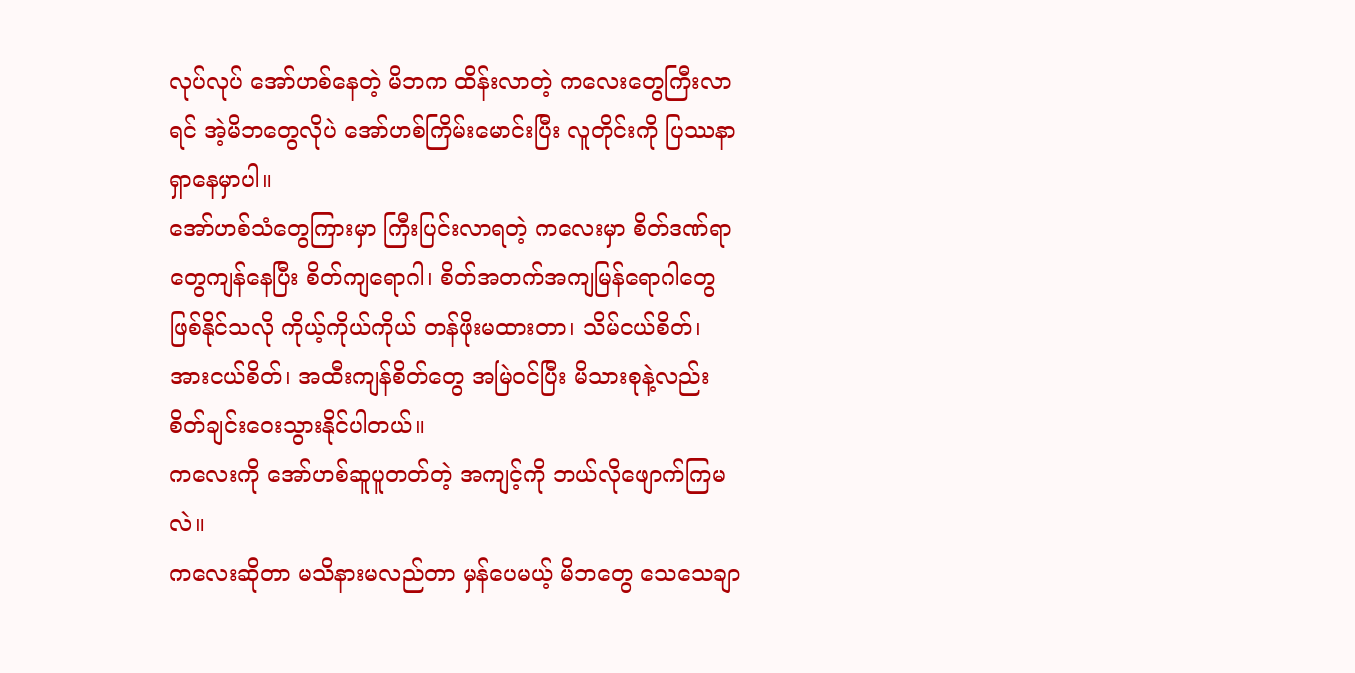လုပ်လုပ် အော်ဟစ်နေတဲ့ မိဘက ထိန်းလာတဲ့ ကလေးတွေကြီးလာရင် အဲ့မိဘတွေလိုပဲ အော်ဟစ်ကြိမ်းမောင်းပြီး လူတိုင်းကို ပြဿနာရှာနေမှာပါ။
အော်ဟစ်သံတွေကြားမှာ ကြီးပြင်းလာရတဲ့ ကလေးမှာ စိတ်ဒဏ်ရာတွေကျန်နေပြီး စိတ်ကျရောဂါ၊ စိတ်အတက်အကျမြန်ရောဂါတွေ ဖြစ်နိုင်သလို ကိုယ့်ကိုယ်ကိုယ် တန်ဖိုးမထားတာ၊ သိမ်ငယ်စိတ်၊ အားငယ်စိတ်၊ အထီးကျန်စိတ်တွေ အမြဲဝင်ပြီး မိသားစုနဲ့လည်း စိတ်ချင်းဝေးသွားနိုင်ပါတယ်။
ကလေးကို အော်ဟစ်ဆူပူတတ်တဲ့ အကျင့်ကို ဘယ်လိုဖျောက်ကြမလဲ။
ကလေးဆိုတာ မသိနားမလည်တာ မှန်ပေမယ့် မိဘတွေ သေသေချာ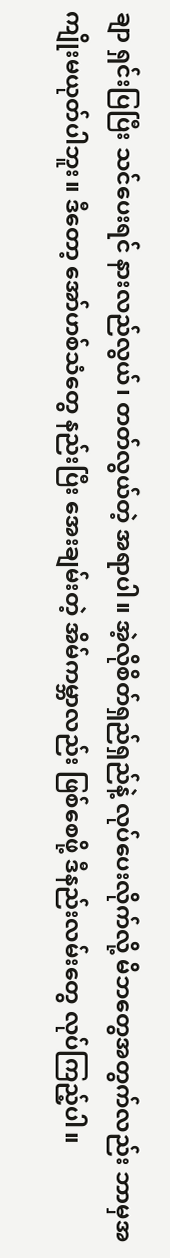ချာ ရှင်းပြပြီး သင်ပေးရင် နားလည်လွယ်၊ တတ်လွယ်တဲ့ အရာပါ။ အဲ့လိုစိတ်ရှည်ရှည်နဲ့ လုပ်ပေးလိုက်လို့ မိဘတွေအတွက်လည်း ဘာမှအကျိုးမယုတ်ပါဘူး။ ဒီတော့ အော်ဟစ်သံတွေ နည်းပြီး အေးချမ်းတဲ့ အိမ်ကမ္ဘာလည်း ဖြစ်စေဖို့ ဒီနည်းလမ်းတွေ လုပ်ကြည့်ပါ။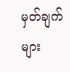မှတ်ချက်များ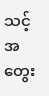သင့်အတွေး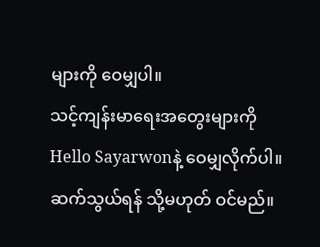များကို ဝေမျှပါ။
သင့်ကျန်းမာရေးအတွေးများကို Hello Sayarwonနဲ့ ဝေမျှလိုက်ပါ။
ဆက်သွယ်ရန် သို့မဟုတ် ဝင်မည်။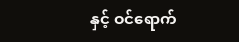နှင့် ဝင်ရောက်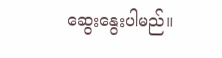ဆွေးနွေးပါမည်။